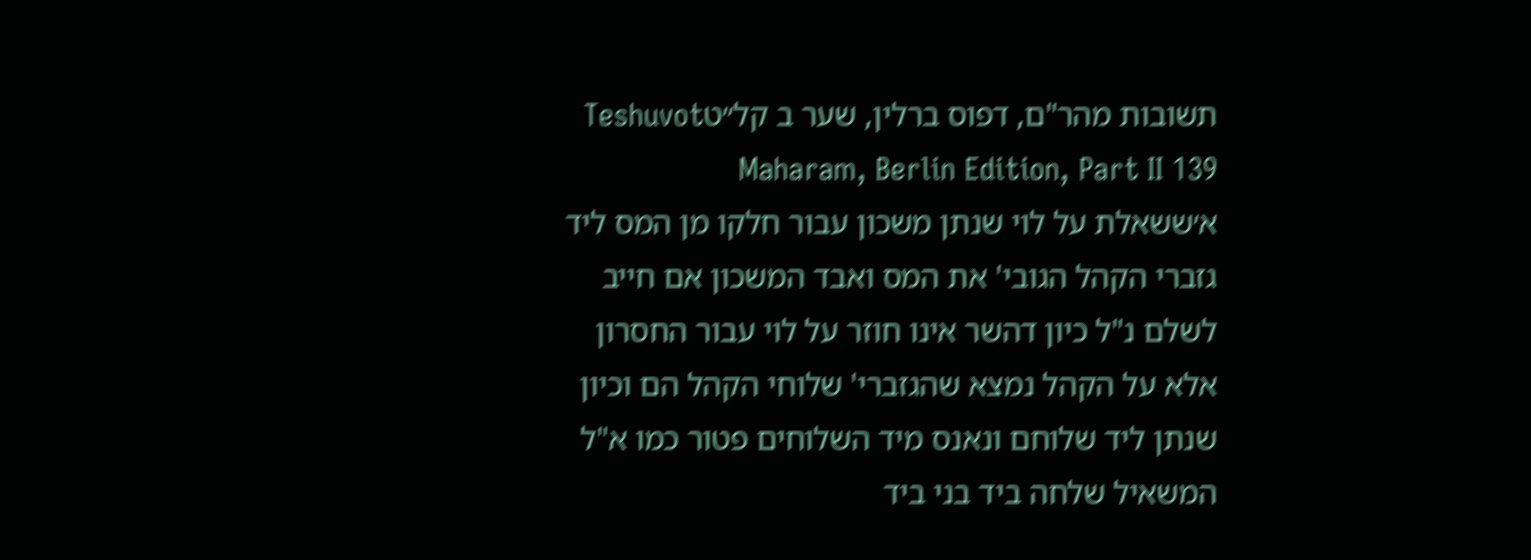תשובות מהר"ם, דפוס ברלין, שער ב קל״טTeshuvot Maharam, Berlin Edition, Part II 139
א׳ששאלת על לוי שנתן משכון עבור חלקו מן המס ליד גזברי הקהל הגובי' את המס ואבד המשכון אם חייב לשלם נ"ל כיון דהשר אינו חוזר על לוי עבור החסרון אלא על הקהל נמצא שהגזברי' שלוחי הקהל הם וכיון שנתן ליד שלוחם ונאנס מיד השלוחים פטור כמו א"ל המשאיל שלחה ביד בני ביד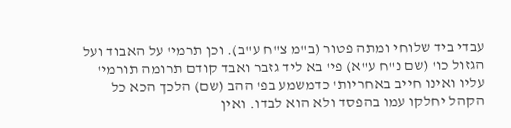עבדי ביד שלוחי ומתה פטור (ב"מ צ"ח ע"ב). וכן תרמי' על האבוד ועל הגזול כו' (שם נ"ח ע"א) פי' בא ליד גזבר ואבד קודם תרומה תורמי' עליו ואינו חייב באחריות' כדמשמע בפ' ההב (שם) הלכך הכא כל הקהל יחלקו עמו בהפסד ולא הוא לבדו. ואין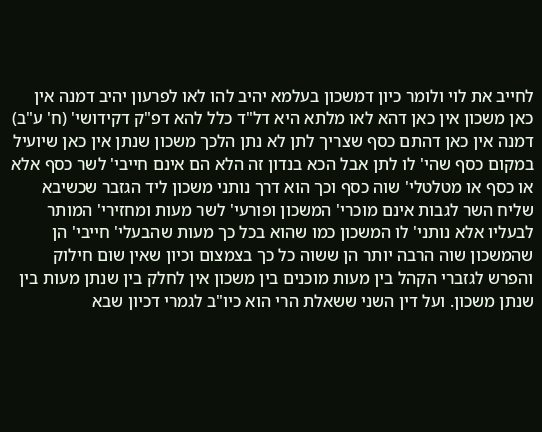לחייב את לוי ולומר כיון דמשכון בעלמא יהיב להו לאו לפרעון יהיב דמנה אין כאן משכון אין כאן דהא לאו מלתא היא דל"ד כלל להא דפ"ק דקידושי' (ח' ע"ב) דמנה אין כאן דהתם כסף שצריך לתן לא נתן הלכך משכון שנתן אין כאן שיועיל במקום כסף שהי' לו לתן אבל הכא בנדון זה הלא הם אינם חייבי' לשר כסף אלא או כסף או מטלטלי' שוה כסף וכך הוא דרך נותני משכון ליד הגזבר שכשיבא שליח השר לגבות אינם מוכרי' המשכון ופורעי' לשר מעות ומחזירי' המותר לבעליו אלא נותני' לו המשכון כמו שהוא בכל כך מעות שהבעלי' חייבי' הן שהמשכון שוה הרבה יותר הן ששוה כל כך בצמצום וכיון שאין שום חילוק והפרש לגזברי הקהל בין מעות מוכנים בין משכון אין לחלק בין שנתן מעות בין שנתן משכון. ועל דין השני ששאלת הרי הוא כיו"ב לגמרי דכיון שבא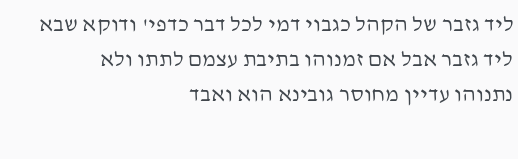ליד גזבר של הקהל כגבוי דמי לכל דבר כדפי' ודוקא שבא ליד גזבר אבל אם זמנוהו בתיבת עצמם לתתו ולא נתנוהו עדיין מחוסר גובינא הוא ואבד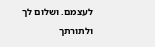לעצמם. ושלום לך ולתורתך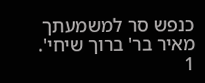כנפש סר למשמעתך מאיר בר' ברוך שיחי'.
1